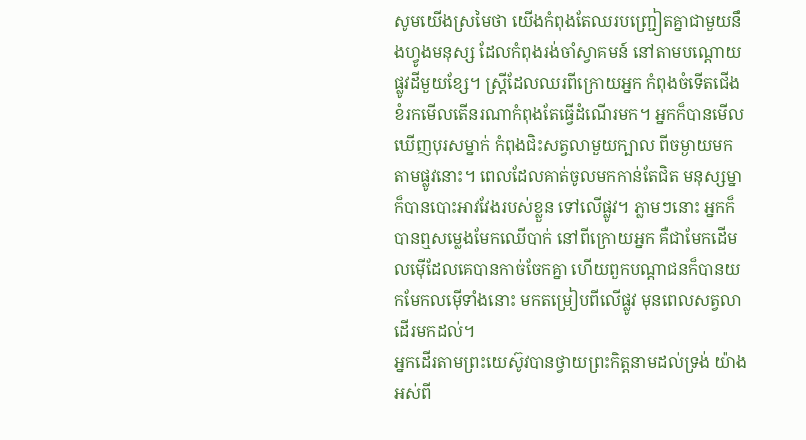សូមយើងស្រមៃថា យើងកំពុងតែឈរបញ្ជ្រៀតគ្នាជាមួយនឹងហ្វូងមនុស្ស ដែលកំពុងរង់ចាំស្វាគមន៍ នៅតាមបណ្តោយផ្លូវដីមួយខ្សែ។ ស្រ្តីដែលឈរពីក្រោយអ្នក កំពុងចំទើតជើង ខំរកមើលតើនរណាកំពុងតែធ្វើដំណើរមក។ អ្នកក៏បានមើលឃើញបុរសម្នាក់ កំពុងជិះសត្វលាមួយក្បាល ពីចម្ងាយមក តាមផ្លូវនោះ។ ពេលដែលគាត់ចូលមកកាន់តែជិត មនុស្សម្នាក៏បានបោះអាវវែងរបស់ខ្លួន ទៅលើផ្លូវ។ ភ្លាមៗនោះ អ្នកក៏បានឮសម្លេងមែកឈើបាក់ នៅពីក្រោយអ្នក គឺជាមែកដើមលម៉ើដែលគេបានកាច់ចែកគ្នា ហើយពួកបណ្តាជនក៏បានយកមែកលម៉ើទាំងនោះ មកតម្រៀបពីលើផ្លូវ មុនពេលសត្វលាដើរមកដល់។
អ្នកដើរតាមព្រះយេស៊ូវបានថ្វាយព្រះកិត្តនាមដល់ទ្រង់ យ៉ាងអស់ពី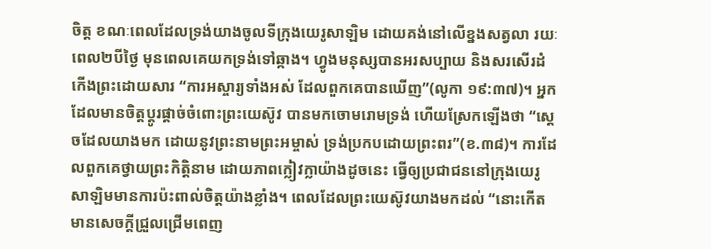ចិត្ត ខណៈពេលដែលទ្រង់យាងចូលទីក្រុងយេរូសាឡិម ដោយគង់នៅលើខ្នងសត្វលា រយៈពេល២បីថ្ងៃ មុនពេលគេយកទ្រង់ទៅឆ្កាង។ ហ្វូងមនុស្សបានអរសប្បាយ និងសរសើរដំកើងព្រះដោយសារ “ការអស្ចារ្យទាំងអស់ ដែលពួកគេបានឃើញ”(លូកា ១៩:៣៧)។ អ្នកដែលមានចិត្តប្តូរផ្តាច់ចំពោះព្រះយេស៊ូវ បានមកចោមរោមទ្រង់ ហើយស្រែកឡើងថា “ស្តេចដែលយាងមក ដោយនូវព្រះនាមព្រះអម្ចាស់ ទ្រង់ប្រកបដោយព្រះពរ”(ខ.៣៨)។ ការដែលពួកគេថ្វាយព្រះកិត្តិនាម ដោយភាពក្លៀវក្លាយ៉ាងដូចនេះ ធ្វើឲ្យប្រជាជននៅក្រុងយេរូសាឡិមមានការប៉ះពាល់ចិត្តយ៉ាងខ្លាំង។ ពេលដែលព្រះយេស៊ូវយាងមកដល់ “នោះកើតមានសេចក្តីជ្រួលជ្រើមពេញ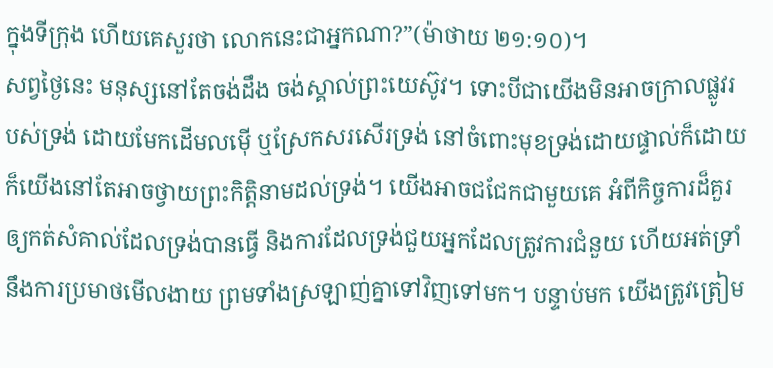ក្នុងទីក្រុង ហើយគេសួរថា លោកនេះជាអ្នកណា?”(ម៉ាថាយ ២១:១០)។
សព្វថ្ងៃនេះ មនុស្សនៅតែចង់ដឹង ចង់ស្គាល់ព្រះយេស៊ូវ។ ទោះបីជាយើងមិនអាចក្រាលផ្លូវរបស់ទ្រង់ ដោយមែកដើមលម៉ើ ឬស្រែកសរសើរទ្រង់ នៅចំពោះមុខទ្រង់ដោយផ្ទាល់ក៏ដោយ ក៏យើងនៅតែអាចថ្វាយព្រះកិត្តិនាមដល់ទ្រង់។ យើងអាចជជែកជាមួយគេ អំពីកិច្ចការដ៏គួរឲ្យកត់សំគាល់ដែលទ្រង់បានធ្វើ និងការដែលទ្រង់ជួយអ្នកដែលត្រូវការជំនួយ ហើយអត់ទ្រាំនឹងការប្រមាថមើលងាយ ព្រមទាំងស្រឡាញ់គ្នាទៅវិញទៅមក។ បន្ទាប់មក យើងត្រូវត្រៀម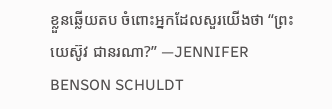ខ្លួនឆ្លើយតប ចំពោះអ្នកដែលសួរយើងថា “ព្រះយេស៊ូវ ជានរណា?” —JENNIFER BENSON SCHULDT